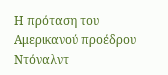Η πρόταση του Αμερικανού προέδρου Ντόναλντ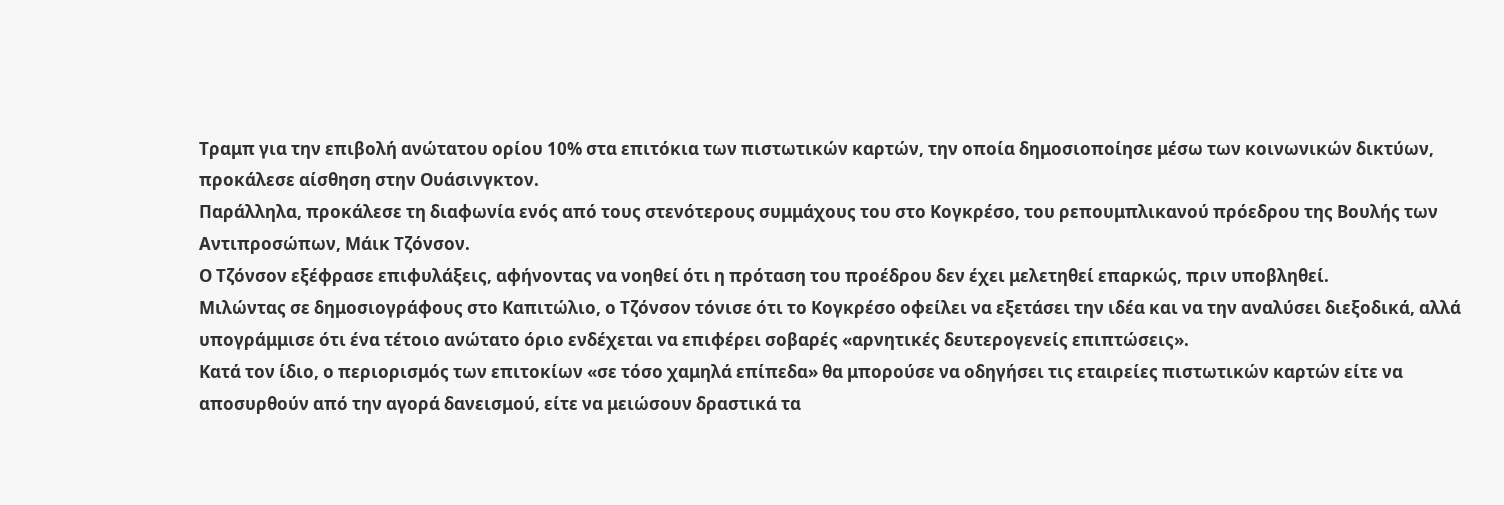Τραμπ για την επιβολή ανώτατου ορίου 10% στα επιτόκια των πιστωτικών καρτών, την οποία δημοσιοποίησε μέσω των κοινωνικών δικτύων, προκάλεσε αίσθηση στην Ουάσινγκτον.
Παράλληλα, προκάλεσε τη διαφωνία ενός από τους στενότερους συμμάχους του στο Κογκρέσο, του ρεπουμπλικανού πρόεδρου της Βουλής των Αντιπροσώπων, Μάικ Τζόνσον.
Ο Τζόνσον εξέφρασε επιφυλάξεις, αφήνοντας να νοηθεί ότι η πρόταση του προέδρου δεν έχει μελετηθεί επαρκώς, πριν υποβληθεί.
Μιλώντας σε δημοσιογράφους στο Καπιτώλιο, ο Τζόνσον τόνισε ότι το Κογκρέσο οφείλει να εξετάσει την ιδέα και να την αναλύσει διεξοδικά, αλλά υπογράμμισε ότι ένα τέτοιο ανώτατο όριο ενδέχεται να επιφέρει σοβαρές «αρνητικές δευτερογενείς επιπτώσεις».
Κατά τον ίδιο, ο περιορισμός των επιτοκίων «σε τόσο χαμηλά επίπεδα» θα μπορούσε να οδηγήσει τις εταιρείες πιστωτικών καρτών είτε να αποσυρθούν από την αγορά δανεισμού, είτε να μειώσουν δραστικά τα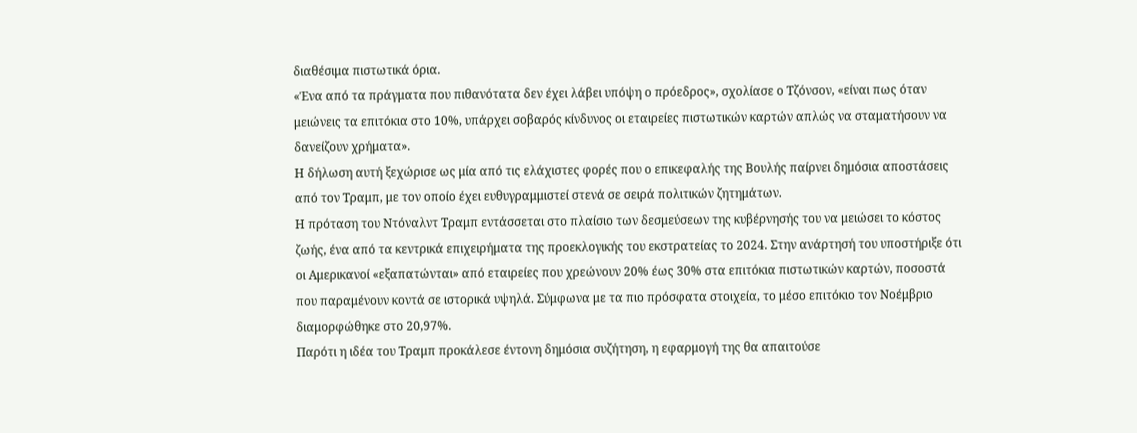διαθέσιμα πιστωτικά όρια.
«Ένα από τα πράγματα που πιθανότατα δεν έχει λάβει υπόψη ο πρόεδρος», σχολίασε ο Τζόνσον, «είναι πως όταν μειώνεις τα επιτόκια στο 10%, υπάρχει σοβαρός κίνδυνος οι εταιρείες πιστωτικών καρτών απλώς να σταματήσουν να δανείζουν χρήματα».
Η δήλωση αυτή ξεχώρισε ως μία από τις ελάχιστες φορές που ο επικεφαλής της Βουλής παίρνει δημόσια αποστάσεις από τον Τραμπ, με τον οποίο έχει ευθυγραμμιστεί στενά σε σειρά πολιτικών ζητημάτων.
Η πρόταση του Ντόναλντ Τραμπ εντάσσεται στο πλαίσιο των δεσμεύσεων της κυβέρνησής του να μειώσει το κόστος ζωής, ένα από τα κεντρικά επιχειρήματα της προεκλογικής του εκστρατείας το 2024. Στην ανάρτησή του υποστήριξε ότι οι Αμερικανοί «εξαπατώνται» από εταιρείες που χρεώνουν 20% έως 30% στα επιτόκια πιστωτικών καρτών, ποσοστά που παραμένουν κοντά σε ιστορικά υψηλά. Σύμφωνα με τα πιο πρόσφατα στοιχεία, το μέσο επιτόκιο τον Νοέμβριο διαμορφώθηκε στο 20,97%.
Παρότι η ιδέα του Τραμπ προκάλεσε έντονη δημόσια συζήτηση, η εφαρμογή της θα απαιτούσε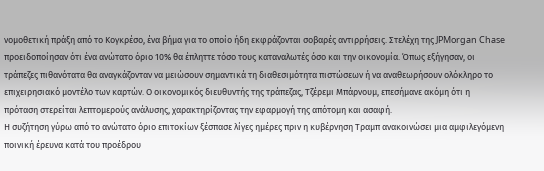νομοθετική πράξη από το Κογκρέσο, ένα βήμα για το οποίο ήδη εκφράζονται σοβαρές αντιρρήσεις. Στελέχη της JPMorgan Chase προειδοποίησαν ότι ένα ανώτατο όριο 10% θα έπληττε τόσο τους καταναλωτές όσο και την οικονομία. Όπως εξήγησαν, οι τράπεζες πιθανότατα θα αναγκάζονταν να μειώσουν σημαντικά τη διαθεσιμότητα πιστώσεων ή να αναθεωρήσουν ολόκληρο το επιχειρησιακό μοντέλο των καρτών. Ο οικονομικός διευθυντής της τράπεζας, Τζέρεμι Μπάρνουμ, επεσήμανε ακόμη ότι η πρόταση στερείται λεπτομερούς ανάλυσης, χαρακτηρίζοντας την εφαρμογή της απότομη και ασαφή.
Η συζήτηση γύρω από το ανώτατο όριο επιτοκίων ξέσπασε λίγες ημέρες πριν η κυβέρνηση Τραμπ ανακοινώσει μια αμφιλεγόμενη ποινική έρευνα κατά του προέδρου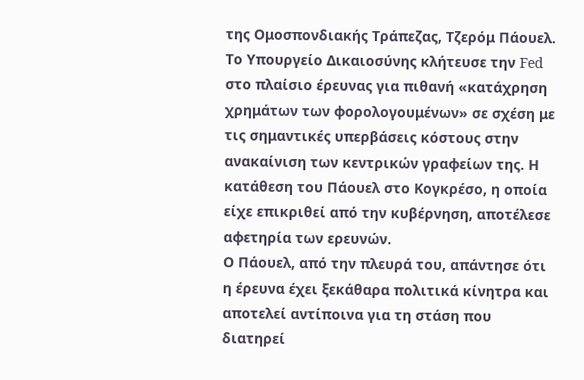της Ομοσπονδιακής Τράπεζας, Τζερόμ Πάουελ.
Το Υπουργείο Δικαιοσύνης κλήτευσε την Fed στο πλαίσιο έρευνας για πιθανή «κατάχρηση χρημάτων των φορολογουμένων» σε σχέση με τις σημαντικές υπερβάσεις κόστους στην ανακαίνιση των κεντρικών γραφείων της. Η κατάθεση του Πάουελ στο Κογκρέσο, η οποία είχε επικριθεί από την κυβέρνηση, αποτέλεσε αφετηρία των ερευνών.
Ο Πάουελ, από την πλευρά του, απάντησε ότι η έρευνα έχει ξεκάθαρα πολιτικά κίνητρα και αποτελεί αντίποινα για τη στάση που διατηρεί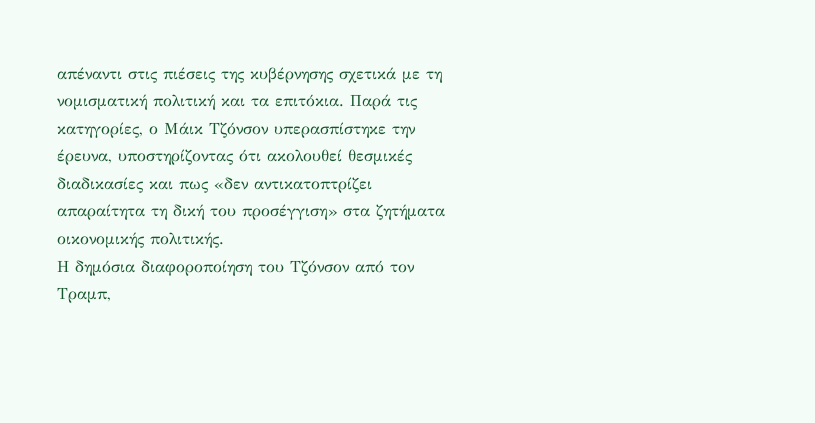απέναντι στις πιέσεις της κυβέρνησης σχετικά με τη νομισματική πολιτική και τα επιτόκια. Παρά τις κατηγορίες, ο Μάικ Τζόνσον υπερασπίστηκε την έρευνα, υποστηρίζοντας ότι ακολουθεί θεσμικές διαδικασίες και πως «δεν αντικατοπτρίζει απαραίτητα τη δική του προσέγγιση» στα ζητήματα οικονομικής πολιτικής.
Η δημόσια διαφοροποίηση του Τζόνσον από τον Τραμπ,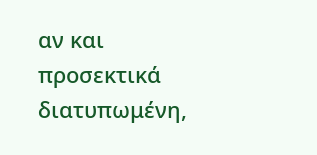αν και προσεκτικά διατυπωμένη,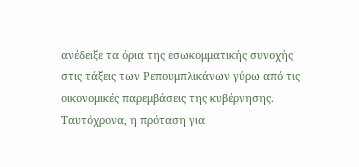ανέδειξε τα όρια της εσωκομματικής συνοχής στις τάξεις των Ρεπουμπλικάνων γύρω από τις οικονομικές παρεμβάσεις της κυβέρνησης. Ταυτόχρονα, η πρόταση για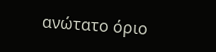ανώτατο όριο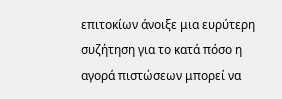επιτοκίων άνοιξε μια ευρύτερη συζήτηση για το κατά πόσο η αγορά πιστώσεων μπορεί να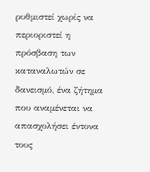ρυθμιστεί χωρίς να περιοριστεί η πρόσβαση των καταναλωτών σε δανεισμό, ένα ζήτημα που αναμένεται να απασχολήσει έντονα τους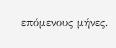επόμενους μήνες.